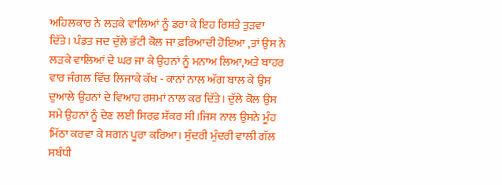ਅਹਿਲਕਾਰ ਨੇ ਲੜਕੇ ਵਾਲਿਆਂ ਨੂੰ ਡਰਾ ਕੇ ਇਹ ਰਿਸ਼ਤੇ ਤੁੜਵਾ ਦਿੱਤੇ। ਪੰਡਤ ਜਦ ਦੁੱਲੇ ਭੱਟੀ ਕੋਲ ਜਾ ਫ਼ਰਿਆਦੀ ਹੋਇਆ ,ਤਾਂ ਉਸ ਨੇ ਲੜਕੇ ਵਾਲਿਆਂ ਦੇ ਘਰ ਜਾ ਕੇ ਉਹਨਾਂ ਨੂੰ ਮਨਾਅ ਲਿਆ,ਅਤੇ ਬਾਹਰ ਵਾਰ ਜੰਗਲ ਵਿੱਚ ਲਿਜਾਕੇ ਕੱਖ - ਕਾਨਾਂ ਨਾਲ ਅੱਗ ਬਾਲ ਕੇ ਉਸ ਦੁਆਲੇ ਉਹਨਾਂ ਦੇ ਵਿਆਹ ਰਸਮਾਂ ਨਾਲ ਕਰ ਦਿੱਤੇ। ਦੁੱਲੇ ਕੋਲ ਉਸ ਸਮੇ ਉਹਨਾਂ ਨੂੰ ਦੇਣ ਲਈ ਸਿਰਫ਼ ਸ਼ੱਕਰ ਸੀ।ਜਿਸ ਨਾਲ ਉਸਨੇ ਮੂੰਹ ਮਿੱਠਾ ਕਰਵਾ ਕੇ ਸ਼ਗਨ ਪੂਰਾ ਕਰਿਆ। ਸੁੰਦਰੀ ਮੁੰਦਰੀ ਵਾਲੀ ਗੱਲ ਸਬੰਧੀ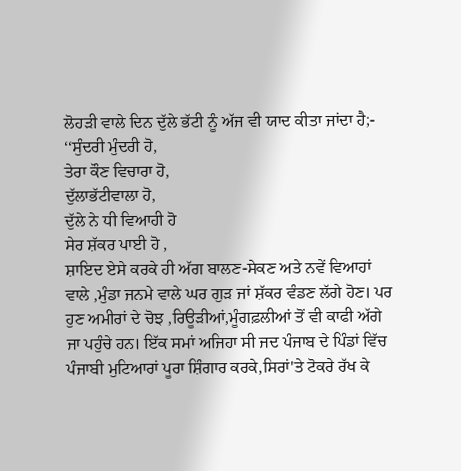ਲੋਹੜੀ ਵਾਲੇ ਦਿਨ ਦੁੱਲੇ ਭੱਟੀ ਨੂੰ ਅੱਜ ਵੀ ਯਾਦ ਕੀਤਾ ਜਾਂਦਾ ਹੈ;-
‘‘ਸੁੰਦਰੀ ਮੁੰਦਰੀ ਹੋ,
ਤੇਰਾ ਕੌਣ ਵਿਚਾਰਾ ਹੋ,
ਦੁੱਲਾਭੱਟੀਵਾਲਾ ਹੋ,
ਦੁੱਲੇ ਨੇ ਧੀ ਵਿਆਹੀ ਹੋ
ਸੇਰ ਸ਼ੱਕਰ ਪਾਈ ਹੋ ,
ਸ਼ਾਇਦ ਏਸੇ ਕਰਕੇ ਹੀ ਅੱਗ ਬਾਲਣ-ਸੇਕਣ ਅਤੇ ਨਵੇਂ ਵਿਆਹਾਂ ਵਾਲੇ ,ਮੁੰਡਾ ਜਨਮੇ ਵਾਲੇ ਘਰ ਗੁੜ ਜਾਂ ਸ਼ੱਕਰ ਵੰਡਣ ਲੱਗੇ ਹੋਣ। ਪਰ ਹੁਣ ਅਮੀਰਾਂ ਦੇ ਚੋਝ ,ਰਿਊੜੀਆਂ,ਮੂੰਗਫ਼ਲੀਆਂ ਤੋਂ ਵੀ ਕਾਫੀ ਅੱਗੇ ਜਾ ਪਹੁੰਚੇ ਹਨ। ਇੱਕ ਸਮਾਂ ਅਜਿਹਾ ਸੀ ਜਦ ਪੰਜਾਬ ਦੇ ਪਿੰਡਾਂ ਵਿੱਚ ਪੰਜਾਬੀ ਮੁਟਿਆਰਾਂ ਪੂਰਾ ਸ਼ਿੰਗਾਰ ਕਰਕੇ,ਸਿਰਾਂ'ਤੇ ਟੋਕਰੇ ਰੱਖ ਕੇ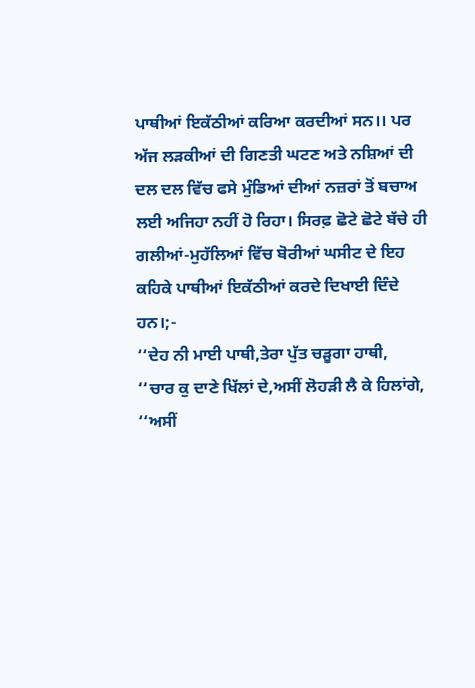ਪਾਥੀਆਂ ਇਕੱਠੀਆਂ ਕਰਿਆ ਕਰਦੀਆਂ ਸਨ।। ਪਰ ਅੱਜ ਲੜਕੀਆਂ ਦੀ ਗਿਣਤੀ ਘਟਣ ਅਤੇ ਨਸ਼ਿਆਂ ਦੀ ਦਲ ਦਲ ਵਿੱਚ ਫਸੇ ਮੁੰਡਿਆਂ ਦੀਆਂ ਨਜ਼ਰਾਂ ਤੋਂ ਬਚਾਅ ਲਈ ਅਜਿਹਾ ਨਹੀਂ ਹੋ ਰਿਹਾ। ਸਿਰਫ਼ ਛੋਟੇ ਛੋਟੇ ਬੱਚੇ ਹੀ ਗਲੀਆਂ-ਮੁਹੱਲਿਆਂ ਵਿੱਚ ਬੋਰੀਆਂ ਘਸੀਟ ਦੇ ਇਹ ਕਹਿਕੇ ਪਾਥੀਆਂ ਇਕੱਠੀਆਂ ਕਰਦੇ ਦਿਖਾਈ ਦਿੰਦੇ ਹਨ।;-
‘‘ਦੇਹ ਨੀ ਮਾਈ ਪਾਥੀ,ਤੇਰਾ ਪੁੱਤ ਚੜੂਗਾ ਹਾਥੀ,
‘‘ਚਾਰ ਕੁ ਦਾਣੇ ਖਿੱਲਾਂ ਦੇ,ਅਸੀਂ ਲੋਹੜੀ ਲੈ ਕੇ ਹਿਲਾਂਗੇ,
‘‘ਅਸੀਂ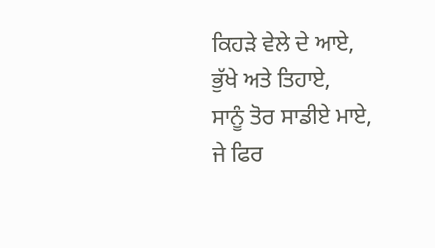ਕਿਹੜੇ ਵੇਲੇ ਦੇ ਆਏ,
ਭੁੱਖੇ ਅਤੇ ਤਿਹਾਏ,
ਸਾਨੂੰ ਤੋਰ ਸਾਡੀਏ ਮਾਏ,
ਜੇ ਫਿਰ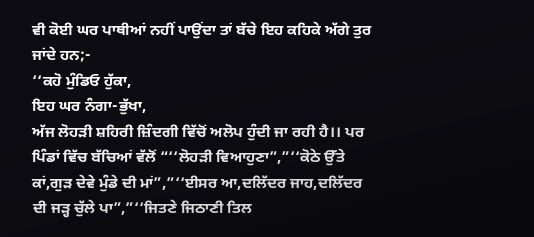ਵੀ ਕੋਈ ਘਰ ਪਾਥੀਆਂ ਨਹੀਂ ਪਾਉਂਦਾ ਤਾਂ ਬੱਚੇ ਇਹ ਕਹਿਕੇ ਅੱਗੇ ਤੁਰ ਜਾਂਦੇ ਹਨ;-
‘‘ਕਹੋ ਮੁੰਡਿਓ ਹੁੱਕਾ,
ਇਹ ਘਰ ਨੰਗਾ-ਭੁੱਖਾ,
ਅੱਜ ਲੋਹੜੀ ਸ਼ਹਿਰੀ ਜ਼ਿੰਦਗੀ ਵਿੱਚੋਂ ਅਲੋਪ ਹੁੰਦੀ ਜਾ ਰਹੀ ਹੈ।। ਪਰ ਪਿੰਡਾਂ ਵਿੱਚ ਬੱਚਿਆਂ ਵੱਲੋਂ “‘‘ਲੋਹੜੀ ਵਿਆਹੁਣਾ”,”‘‘ਕੋਠੇ ਉੱਤੇ ਕਾਂ,ਗੁੜ ਦੇਵੇ ਮੁੰਡੇ ਦੀ ਮਾਂ”,”‘‘ਈਸਰ ਆ,ਦਲਿੱਦਰ ਜਾਹ,ਦਲਿੱਦਰ ਦੀ ਜੜ੍ਹ ਚੁੱਲੇ ਪਾ”,”‘‘ਜਿਤਣੇ ਜਿਠਾਣੀ ਤਿਲ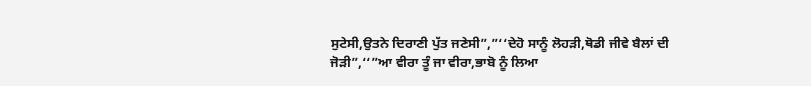ਸੁਟੇਸੀ,ਉਤਨੇ ਦਿਰਾਣੀ ਪੁੱਤ ਜਣੇਸੀ”,”‘‘ਦੇਹੋ ਸਾਨੂੰ ਲੋਹੜੀ,ਥੋਡੀ ਜੀਵੇ ਬੈਲਾਂ ਦੀ ਜੋੜੀ”,‘‘”ਆ ਵੀਰਾ ਤੂੰ ਜਾ ਵੀਰਾ,ਭਾਬੋ ਨੂੰ ਲਿਆ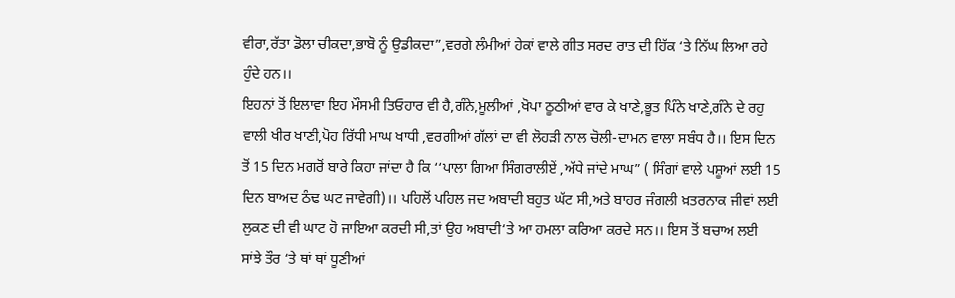ਵੀਰਾ,ਰੱਤਾ ਡੋਲਾ ਚੀਕਦਾ,ਭਾਬੋ ਨੂੰ ਉਡੀਕਦਾ”,ਵਰਗੇ ਲੰਮੀਆਂ ਹੇਕਾਂ ਵਾਲੇ ਗੀਤ ਸਰਦ ਰਾਤ ਦੀ ਹਿੱਕ ‘ਤੇ ਨਿੱਘ ਲਿਆ ਰਹੇ ਹੁੰਦੇ ਹਨ।।
ਇਹਨਾਂ ਤੋਂ ਇਲਾਵਾ ਇਹ ਮੌਸਮੀ ਤਿਓਹਾਰ ਵੀ ਹੈ,ਗੰਨੇ,ਮੂਲੀਆਂ ,ਖੋਪਾ ਠੂਠੀਆਂ ਵਾਰ ਕੇ ਖਾਣੇ,ਭੂਤ ਪਿੰਨੇ ਖਾਣੇ,ਗੰਨੇ ਦੇ ਰਹੁ ਵਾਲੀ ਖੀਰ ਖਾਣੀ,ਪੋਹ ਰਿੱਧੀ ਮਾਘ ਖਾਧੀ ,ਵਰਗੀਆਂ ਗੱਲਾਂ ਦਾ ਵੀ ਲੋਹੜੀ ਨਾਲ ਚੋਲੀ-ਦਾਮਨ ਵਾਲਾ ਸਬੰਧ ਹੈ।। ਇਸ ਦਿਨ ਤੋਂ 15 ਦਿਨ ਮਗਰੋਂ ਬਾਰੇ ਕਿਹਾ ਜਾਂਦਾ ਹੈ ਕਿ ‘‘ਪਾਲਾ ਗਿਆ ਸਿੰਗਰਾਲੀਏਂ ,ਅੱਧੇ ਜਾਂਦੇ ਮਾਘ” ( ਸਿੰਗਾਂ ਵਾਲੇ ਪਸ਼ੂਆਂ ਲਈ 15 ਦਿਨ ਬਾਅਦ ਠੰਢ ਘਟ ਜਾਵੇਗੀ)।। ਪਹਿਲੋਂ ਪਹਿਲ ਜਦ ਅਬਾਦੀ ਬਹੁਤ ਘੱਟ ਸੀ,ਅਤੇ ਬਾਹਰ ਜੰਗਲੀ ਖ਼ਤਰਨਾਕ ਜੀਵਾਂ ਲਈ ਲੁਕਣ ਦੀ ਵੀ ਘਾਟ ਹੋ ਜਾਇਆ ਕਰਦੀ ਸੀ,ਤਾਂ ਉਹ ਅਬਾਦੀ‘ਤੇ ਆ ਹਮਲਾ ਕਰਿਆ ਕਰਦੇ ਸਨ।। ਇਸ ਤੋਂ ਬਚਾਅ ਲਈ ਸਾਂਝੇ ਤੌਰ ‘ਤੇ ਥਾਂ ਥਾਂ ਧੂਣੀਆਂ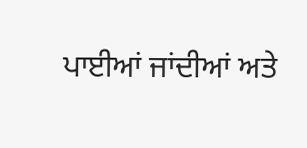ਪਾਈਆਂ ਜਾਂਦੀਆਂ ਅਤੇ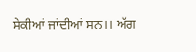ਸੇਕੀਆਂ ਜਾਂਦੀਆਂ ਸਨ।। ਅੱਗ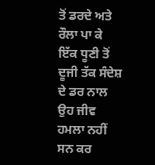ਤੋਂ ਡਰਦੇ ਅਤੇ ਰੌਲਾ ਪਾ ਕੇ ਇੱਕ ਧੂਣੀ ਤੋਂ ਦੂਜੀ ਤੱਕ ਸੰਦੇਸ਼ ਦੇ ਡਰ ਨਾਲ ਉਹ ਜੀਵ ਹਮਲਾ ਨਹੀਂ ਸਨ ਕਰ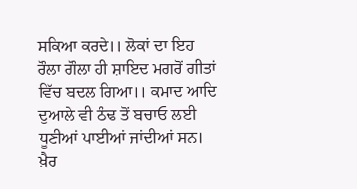ਸਕਿਆ ਕਰਦੇ।। ਲੋਕਾਂ ਦਾ ਇਹ ਰੌਲਾ ਗੌਲਾ ਹੀ ਸ਼ਾਇਦ ਮਗਰੋਂ ਗੀਤਾਂ ਵਿੱਚ ਬਦਲ ਗਿਆ।। ਕਮਾਦ ਆਦਿ ਦੁਆਲੇ ਵੀ ਠੰਢ ਤੋਂ ਬਚਾਓ ਲਈ ਧੂਣੀਆਂ ਪਾਈਆਂ ਜਾਂਦੀਆਂ ਸਨ। ਖ਼ੈਰ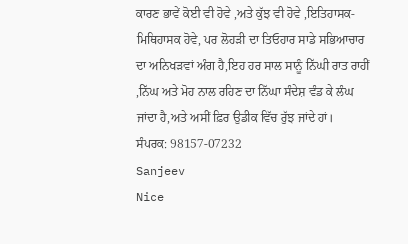ਕਾਰਣ ਭਾਵੇਂ ਕੋਈ ਵੀ ਹੋਵੇ ,ਅਤੇ ਕੁੱਝ ਵੀ ਹੋਵੇ ,ਇਤਿਹਾਸਕ-ਮਿਥਿਹਾਸਕ ਹੋਵੇ, ਪਰ ਲੋਹੜੀ ਦਾ ਤਿਓਹਾਰ ਸਾਡੇ ਸਭਿਆਚਾਰ ਦਾ ਅਨਿਖੜਵਾਂ ਅੰਗ ਹੈ,ਇਹ ਹਰ ਸਾਲ ਸਾਨੂੰ ਨਿੱਘੀ ਰਾਤ ਰਾਹੀਂ ,ਨਿੱਘ ਅਤੇ ਮੋਹ ਨਾਲ ਰਹਿਣ ਦਾ ਨਿੱਘਾ ਸੰਦੇਸ਼ ਵੰਡ ਕੇ ਲੰਘ ਜਾਂਦਾ ਹੈ,ਅਤੇ ਅਸੀਂ ਫ਼ਿਰ ਉਡੀਕ ਵਿੱਚ ਰੁੱਝ ਜਾਂਦੇ ਹਾਂ।
ਸੰਪਰਕ: 98157-07232
Sanjeev
Nice